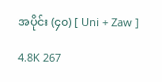အပိုင်း (၄၀) [ Uni + Zaw ]

4.8K 267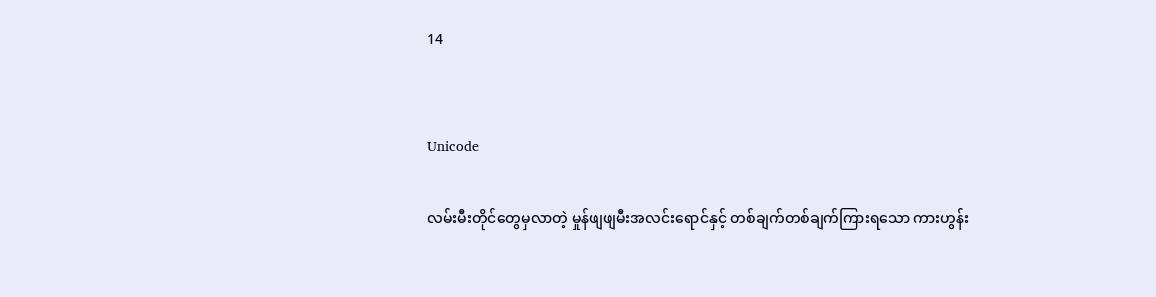14


Unicode

လမ်းမီးတိုင်တွေမှလာတဲ့ မှုန်ဖျဖျမီးအလင်းရောင်နှင့် တစ်ချက်တစ်ချက်ကြားရသော ကားဟွန်း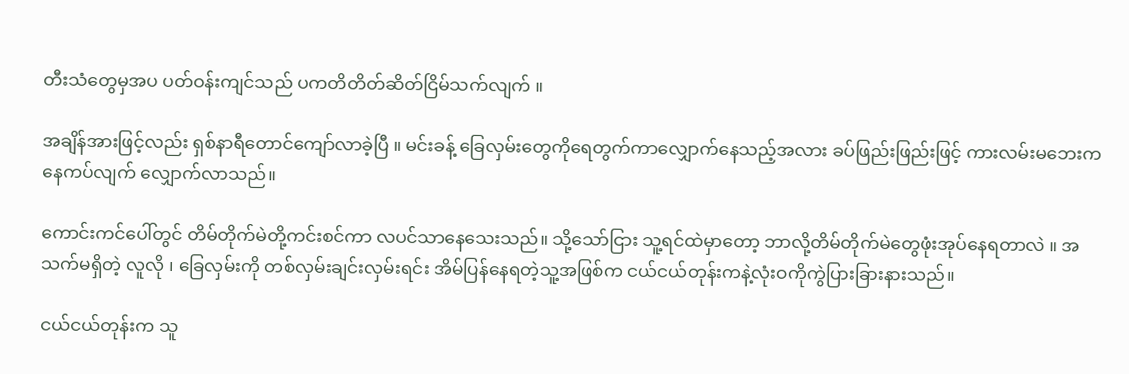တီးသံတွေမှအပ ပတ်ဝန်းကျင်သည် ပကတိတိတ်ဆိတ်ငြိမ်သက်လျက် ။

အချိန်အားဖြင့်လည်း ရှစ်နာရီတောင်ကျော်လာခဲ့ပြီ ။ မင်းခန့် ခြေလှမ်းတွေကိုရေတွက်ကာလျှောက်နေသည့်အလား ခပ်ဖြည်းဖြည်းဖြင့် ကားလမ်းမဘေးကနေကပ်လျက် လျှောက်လာသည်။

ကောင်းကင်ပေါ်တွင် တိမ်တိုက်မဲတို့ကင်းစင်ကာ လပင်သာနေသေးသည်။ သို့သော်ငြား သူ့ရင်ထဲမှာတော့ ဘာလို့တိမ်တိုက်မဲတွေဖုံးအုပ်နေရတာလဲ ။ အသက်မရှိတဲ့ လူလို ၊ ခြေလှမ်းကို တစ်လှမ်းချင်းလှမ်းရင်း အိမ်ပြန်နေရတဲ့သူ့အဖြစ်က ငယ်ငယ်တုန်းကနဲ့လုံးဝကိုကွဲပြားခြားနားသည်။

ငယ်ငယ်တုန်းက သူ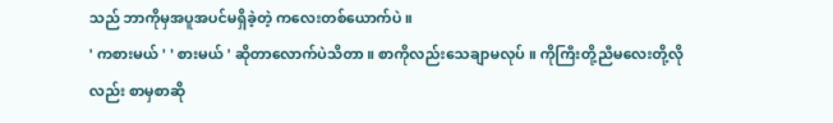သည် ဘာကိုမှအပူအပင်မရှိခဲ့တဲ့ ကလေးတစ်ယောက်ပဲ ။
' ကစားမယ် ' ' စားမယ် ' ဆိုတာလောက်ပဲသိတာ ။ စာကိုလည်းသေချာမလုပ် ။ ကိုကြီးတို့ညီမလေးတို့လိုလည်း စာမှစာဆို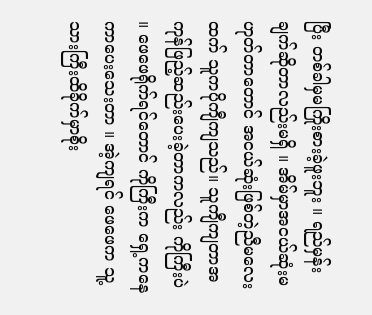ပြီး တစ်ခါမှမကြိုးစားခဲ့ဖူးဘူး ။ ရည်မှန်းချက်ဆိုတာလည်းမရှိ ။ အိမ်မှာအငယ်ဆုံးမဟုတ်တာတောင် အငယ်ဆုံးဖြစ်တဲ့ညီမလေးထက် သူကပိုကျီကျသည်။ သူကျီကျတာအကုန်ဖြည့်ဆည်းပေးခဲ့တာကလည်း ကိုကြီးပဲ ။ ဖေဖေရိုက်ရင်တောင် ကိုကြီးက ရှေ့ကနေကာပေးသေးတာ ။ အဲ့ကျရင် ဖေဖေက သူ့သားကြီးထိခိုက်မှာစိုး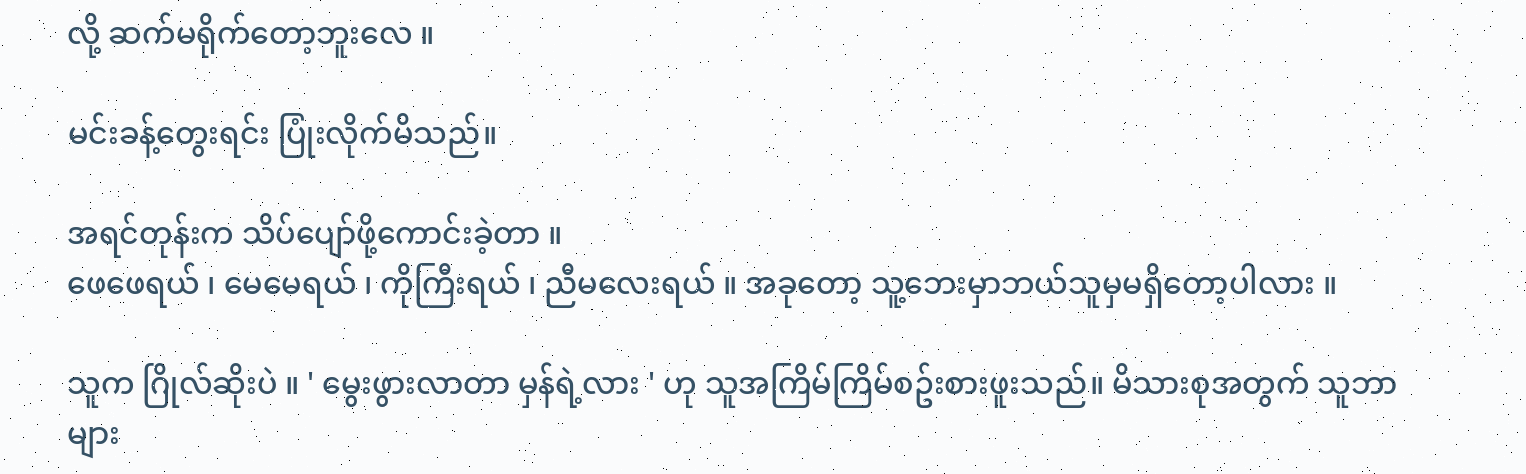လို့ ဆက်မရိုက်တော့ဘူးလေ ။

မင်းခန့်တွေးရင်း ပြုံးလိုက်မိသည်။

အရင်တုန်းက သိပ်ပျော်ဖို့ကောင်းခဲ့တာ ။
ဖေဖေရယ် ၊ မေမေရယ် ၊ ကိုကြီးရယ် ၊ ညီမလေးရယ် ။ အခုတော့ သူ့ဘေးမှာဘယ်သူမှမရှိတော့ပါလား ။

သူက ဂြိုလ်ဆိုးပဲ ။ ' မွေးဖွားလာတာ မှန်ရဲ့လား ' ဟု သူအကြိမ်ကြိမ်စဥ်းစားဖူးသည်။ မိသားစုအတွက် သူဘာများ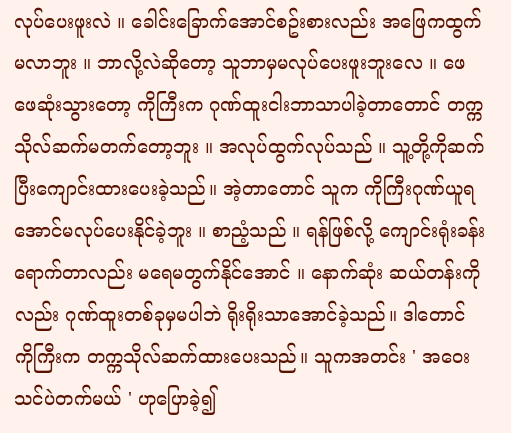လုပ်ပေးဖူးလဲ ။ ခေါင်းခြောက်အောင်စဥ်းစားလည်း အဖြေကထွက်မလာဘူး ။ ဘာလို့လဲဆိုတော့ သူဘာမှမလုပ်ပေးဖူးဘူးလေ ။ ဖေဖေဆုံးသွားတော့ ကိုကြီးက ဂုဏ်ထူးငါးဘာသာပါခဲ့တာတောင် တက္ကသိုလ်ဆက်မတက်တော့ဘူး ။ အလုပ်ထွက်လုပ်သည် ။ သူ့တို့ကိုဆက်ပြီးကျောင်းထားပေးခဲ့သည်။ အဲ့တာတောင် သူက ကိုကြီးဂုဏ်ယူရအောင်မလုပ်ပေးနိုင်ခဲ့ဘူး ။ စာညံ့သည် ။ ရန်ဖြစ်လို့ ကျောင်းရုံးခန်းရောက်တာလည်း မရေမတွက်နိုင်အောင် ။ နောက်ဆုံး ဆယ်တန်းကိုလည်း ဂုဏ်ထူးတစ်ခုမှမပါဘဲ ရိုးရိုးသာအောင်ခဲ့သည်။ ဒါတောင် ကိုကြီးက တက္ကသိုလ်ဆက်ထားပေးသည်။ သူကအတင်း ' အဝေးသင်ပဲတက်မယ် ' ဟုပြောခဲ့၍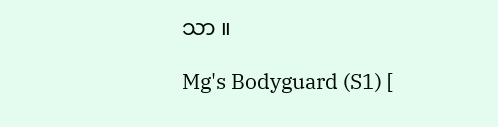သာ ။

Mg's Bodyguard (S1) [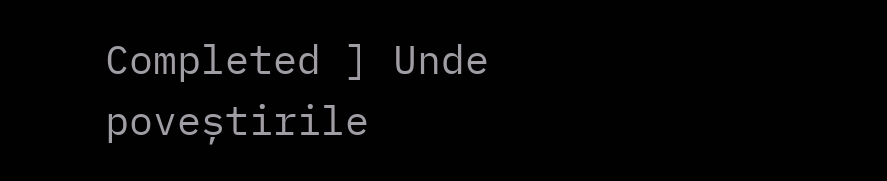Completed ] Unde poveștirile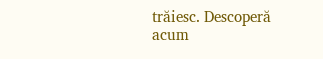trăiesc. Descoperă acum